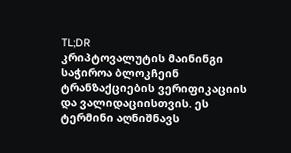TL;DR
კრიპტოვალუტის მაინინგი საჭიროა ბლოკჩეინ ტრანზაქციების ვერიფიკაციის და ვალიდაციისთვის. ეს ტერმინი აღნიშნავს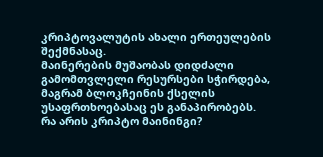კრიპტოვალუტის ახალი ერთეულების შექმნასაც.
მაინერების მუშაობას დიდძალი გამომთვლელი რესურსები სჭირდება, მაგრამ ბლოკჩეინის ქსელის უსაფრთხოებასაც ეს განაპირობებს.
რა არის კრიპტო მაინინგი?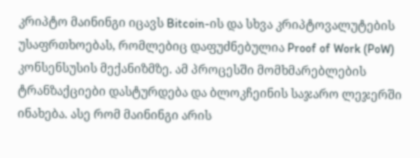კრიპტო მაინინგი იცავს Bitcoin-ის და სხვა კრიპტოვალუტების უსაფრთხოებას, რომლებიც დაფუძნებულია Proof of Work (PoW) კონსენსუსის მექანიზმზე. ამ პროცესში მომხმარებლების ტრანზაქციები დასტურდება და ბლოკჩეინის საჯარო ლეჯერში ინახება. ასე რომ მაინინგი არის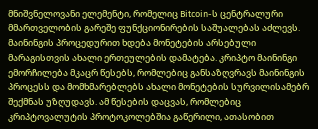მნიშვნელოვანი ელემენტი, რომელიც Bitcoin-ს ცენტრალური მმართველობის გარეშე ფუნქციონირების საშუალებას აძლევს.
მაინინგის პროცედურით ხდება მონეტების არსებული მარაგისთვის ახალი ერთეულების დამატება. კრიპტო მაინინგი ემორჩილება მკაცრ წესებს, რომლებიც განსაზღვრავს მაინინგის პროცესს და მომხმარებლებს ახალი მონეტების სურვილისამებრ შექმნას უზღუდავს. ამ წესების დაცვას, რომლებიც კრიპტოვალუტის პროტოკოლებშია გაწერილი, ათასობით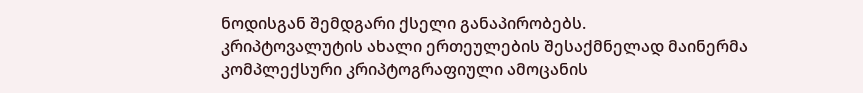ნოდისგან შემდგარი ქსელი განაპირობებს.
კრიპტოვალუტის ახალი ერთეულების შესაქმნელად მაინერმა კომპლექსური კრიპტოგრაფიული ამოცანის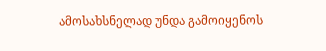ამოსახსნელად უნდა გამოიყენოს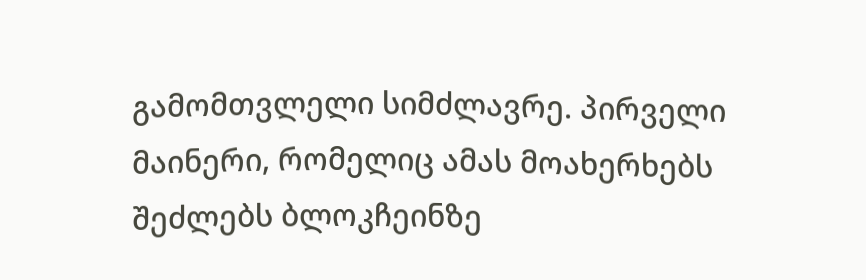გამომთვლელი სიმძლავრე. პირველი მაინერი, რომელიც ამას მოახერხებს შეძლებს ბლოკჩეინზე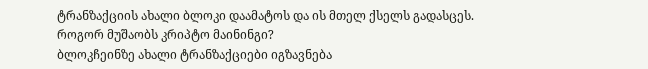ტრანზაქციის ახალი ბლოკი დაამატოს და ის მთელ ქსელს გადასცეს.
როგორ მუშაობს კრიპტო მაინინგი?
ბლოკჩეინზე ახალი ტრანზაქციები იგზავნება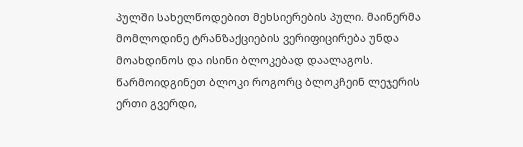პულში სახელწოდებით მეხსიერების პული. მაინერმა მომლოდინე ტრანზაქციების ვერიფიცირება უნდა მოახდინოს და ისინი ბლოკებად დაალაგოს.
წარმოიდგინეთ ბლოკი როგორც ბლოკჩეინ ლეჯერის ერთი გვერდი,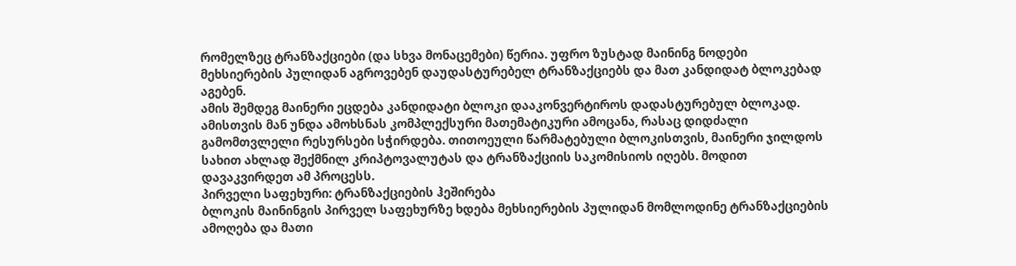რომელზეც ტრანზაქციები (და სხვა მონაცემები) წერია. უფრო ზუსტად მაინინგ ნოდები მეხსიერების პულიდან აგროვებენ დაუდასტურებელ ტრანზაქციებს და მათ კანდიდატ ბლოკებად აგებენ.
ამის შემდეგ მაინერი ეცდება კანდიდატი ბლოკი დააკონვერტიროს დადასტურებულ ბლოკად. ამისთვის მან უნდა ამოხსნას კომპლექსური მათემატიკური ამოცანა, რასაც დიდძალი გამომთვლელი რესურსები სჭირდება. თითოეული წარმატებული ბლოკისთვის, მაინერი ჯილდოს სახით ახლად შექმნილ კრიპტოვალუტას და ტრანზაქციის საკომისიოს იღებს. მოდით დავაკვირდეთ ამ პროცესს.
პირველი საფეხური: ტრანზაქციების ჰეშირება
ბლოკის მაინინგის პირველ საფეხურზე ხდება მეხსიერების პულიდან მომლოდინე ტრანზაქციების ამოღება და მათი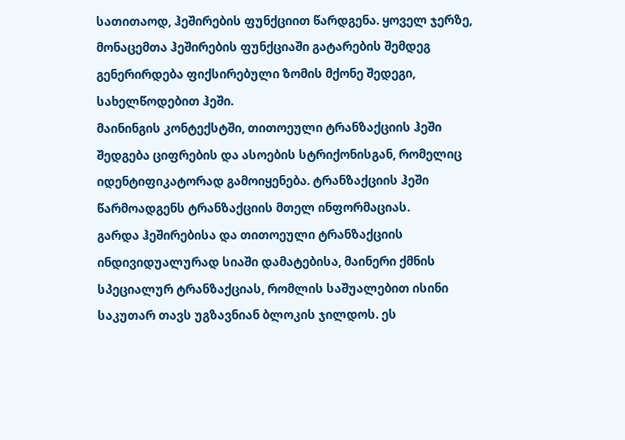სათითაოდ, ჰეშირების ფუნქციით წარდგენა. ყოველ ჯერზე, მონაცემთა ჰეშირების ფუნქციაში გატარების შემდეგ გენერირდება ფიქსირებული ზომის მქონე შედეგი, სახელწოდებით ჰეში.
მაინინგის კონტექსტში, თითოეული ტრანზაქციის ჰეში შედგება ციფრების და ასოების სტრიქონისგან, რომელიც იდენტიფიკატორად გამოიყენება. ტრანზაქციის ჰეში წარმოადგენს ტრანზაქციის მთელ ინფორმაციას.
გარდა ჰეშირებისა და თითოეული ტრანზაქციის ინდივიდუალურად სიაში დამატებისა, მაინერი ქმნის სპეციალურ ტრანზაქციას, რომლის საშუალებით ისინი საკუთარ თავს უგზავნიან ბლოკის ჯილდოს. ეს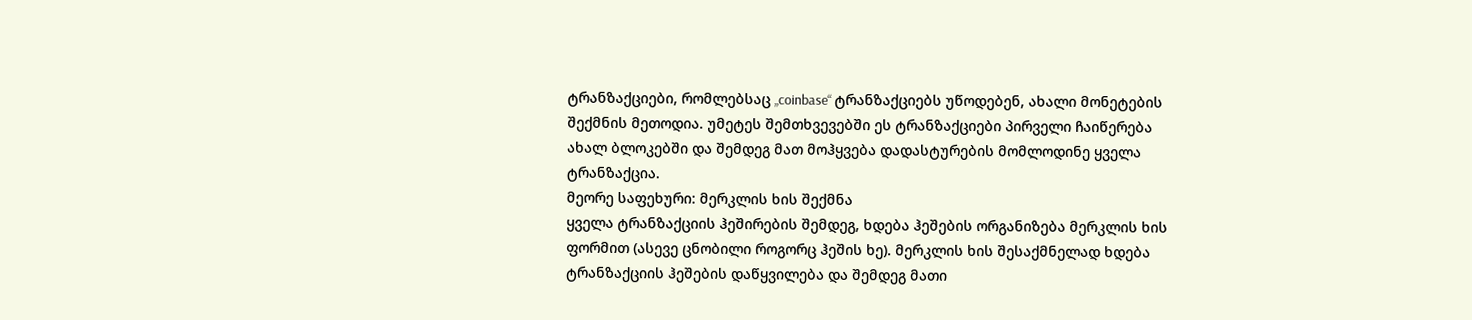ტრანზაქციები, რომლებსაც „coinbase“ ტრანზაქციებს უწოდებენ, ახალი მონეტების შექმნის მეთოდია. უმეტეს შემთხვევებში ეს ტრანზაქციები პირველი ჩაიწერება ახალ ბლოკებში და შემდეგ მათ მოჰყვება დადასტურების მომლოდინე ყველა ტრანზაქცია.
მეორე საფეხური: მერკლის ხის შექმნა
ყველა ტრანზაქციის ჰეშირების შემდეგ, ხდება ჰეშების ორგანიზება მერკლის ხის ფორმით (ასევე ცნობილი როგორც ჰეშის ხე). მერკლის ხის შესაქმნელად ხდება ტრანზაქციის ჰეშების დაწყვილება და შემდეგ მათი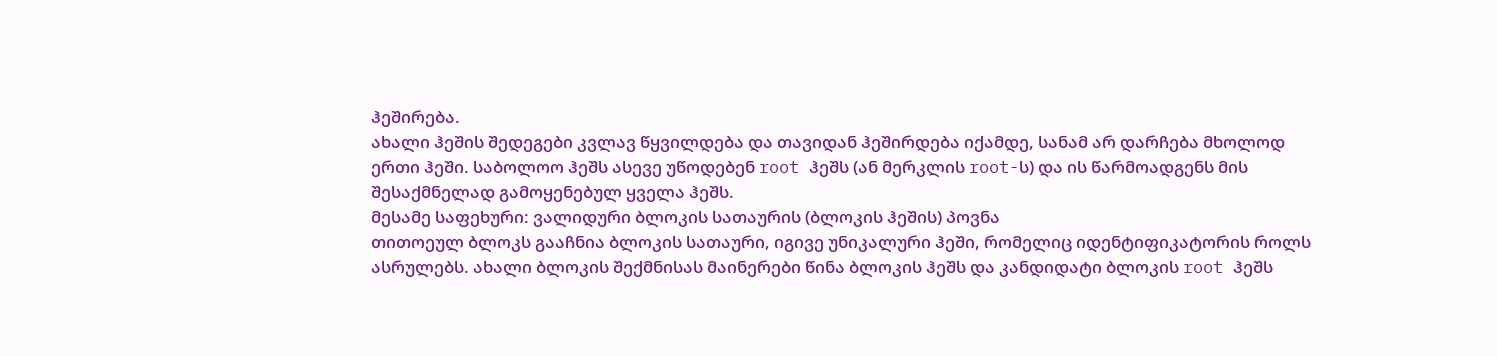ჰეშირება.
ახალი ჰეშის შედეგები კვლავ წყვილდება და თავიდან ჰეშირდება იქამდე, სანამ არ დარჩება მხოლოდ ერთი ჰეში. საბოლოო ჰეშს ასევე უწოდებენ root ჰეშს (ან მერკლის root-ს) და ის წარმოადგენს მის შესაქმნელად გამოყენებულ ყველა ჰეშს.
მესამე საფეხური: ვალიდური ბლოკის სათაურის (ბლოკის ჰეშის) პოვნა
თითოეულ ბლოკს გააჩნია ბლოკის სათაური, იგივე უნიკალური ჰეში, რომელიც იდენტიფიკატორის როლს ასრულებს. ახალი ბლოკის შექმნისას მაინერები წინა ბლოკის ჰეშს და კანდიდატი ბლოკის root ჰეშს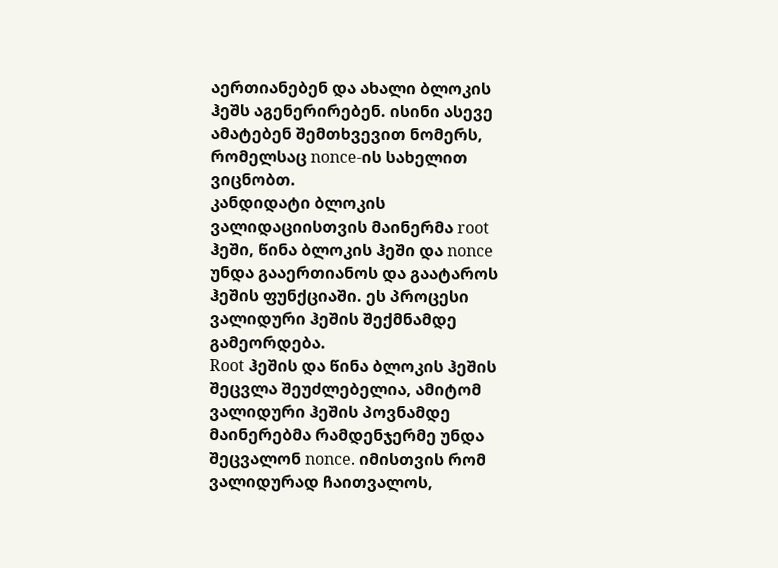აერთიანებენ და ახალი ბლოკის ჰეშს აგენერირებენ. ისინი ასევე ამატებენ შემთხვევით ნომერს, რომელსაც nonce-ის სახელით ვიცნობთ.
კანდიდატი ბლოკის ვალიდაციისთვის მაინერმა root ჰეში, წინა ბლოკის ჰეში და nonce უნდა გააერთიანოს და გაატაროს ჰეშის ფუნქციაში. ეს პროცესი ვალიდური ჰეშის შექმნამდე გამეორდება.
Root ჰეშის და წინა ბლოკის ჰეშის შეცვლა შეუძლებელია, ამიტომ ვალიდური ჰეშის პოვნამდე მაინერებმა რამდენჯერმე უნდა შეცვალონ nonce. იმისთვის რომ ვალიდურად ჩაითვალოს,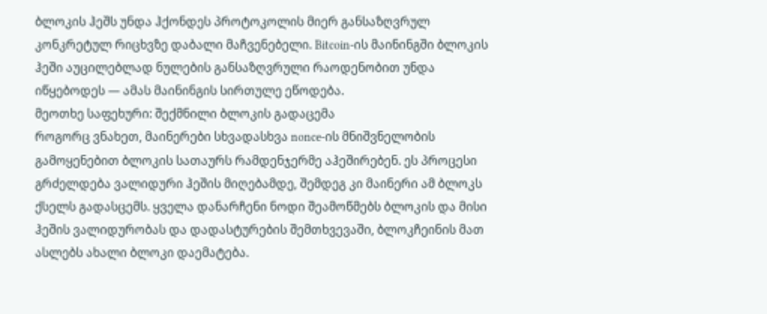ბლოკის ჰეშს უნდა ჰქონდეს პროტოკოლის მიერ განსაზღვრულ კონკრეტულ რიცხვზე დაბალი მაჩვენებელი. Bitcoin-ის მაინინგში ბლოკის ჰეში აუცილებლად ნულების განსაზღვრული რაოდენობით უნდა იწყებოდეს — ამას მაინინგის სირთულე ეწოდება.
მეოთხე საფეხური: შექმნილი ბლოკის გადაცემა
როგორც ვნახეთ, მაინერები სხვადასხვა nonce-ის მნიშვნელობის გამოყენებით ბლოკის სათაურს რამდენჯერმე აჰეშირებენ. ეს პროცესი გრძელდება ვალიდური ჰეშის მიღებამდე, შემდეგ კი მაინერი ამ ბლოკს ქსელს გადასცემს. ყველა დანარჩენი ნოდი შეამოწმებს ბლოკის და მისი ჰეშის ვალიდურობას და დადასტურების შემთხვევაში, ბლოკჩეინის მათ ასლებს ახალი ბლოკი დაემატება.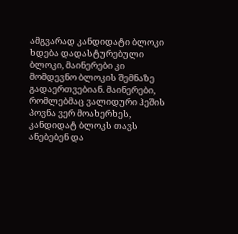ამგვარად კანდიდატი ბლოკი ხდება დადასტურებული ბლოკი, მაინერები კი მომდევნო ბლოკის შემნაზე გადაერთვებიან. მაინერები, რომლებმაც ვალიდური ჰეშის პოვნა ვერ მოახერხეს, კანდიდატ ბლოკს თავს ანებებენ და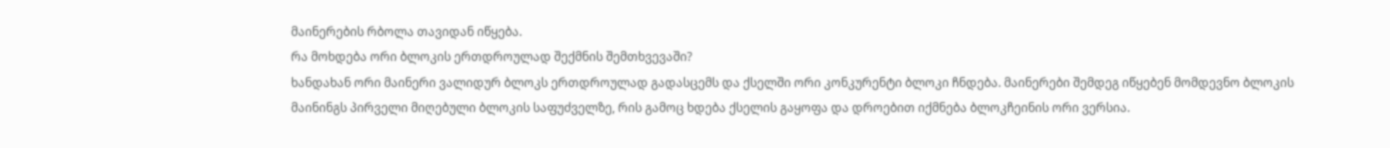მაინერების რბოლა თავიდან იწყება.
რა მოხდება ორი ბლოკის ერთდროულად შექმნის შემთხვევაში?
ხანდახან ორი მაინერი ვალიდურ ბლოკს ერთდროულად გადასცემს და ქსელში ორი კონკურენტი ბლოკი ჩნდება. მაინერები შემდეგ იწყებენ მომდევნო ბლოკის მაინინგს პირველი მიღებული ბლოკის საფუძველზე, რის გამოც ხდება ქსელის გაყოფა და დროებით იქმნება ბლოკჩეინის ორი ვერსია.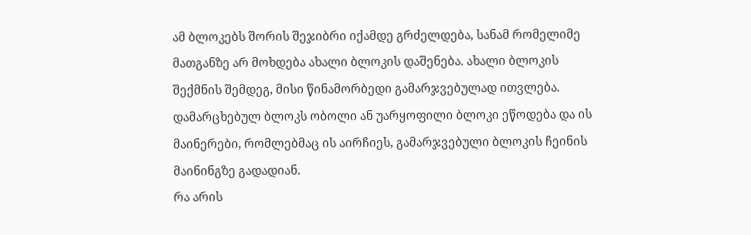ამ ბლოკებს შორის შეჯიბრი იქამდე გრძელდება, სანამ რომელიმე მათგანზე არ მოხდება ახალი ბლოკის დაშენება. ახალი ბლოკის შექმნის შემდეგ, მისი წინამორბედი გამარჯვებულად ითვლება. დამარცხებულ ბლოკს ობოლი ან უარყოფილი ბლოკი ეწოდება და ის მაინერები, რომლებმაც ის აირჩიეს, გამარჯვებული ბლოკის ჩეინის მაინინგზე გადადიან.
რა არის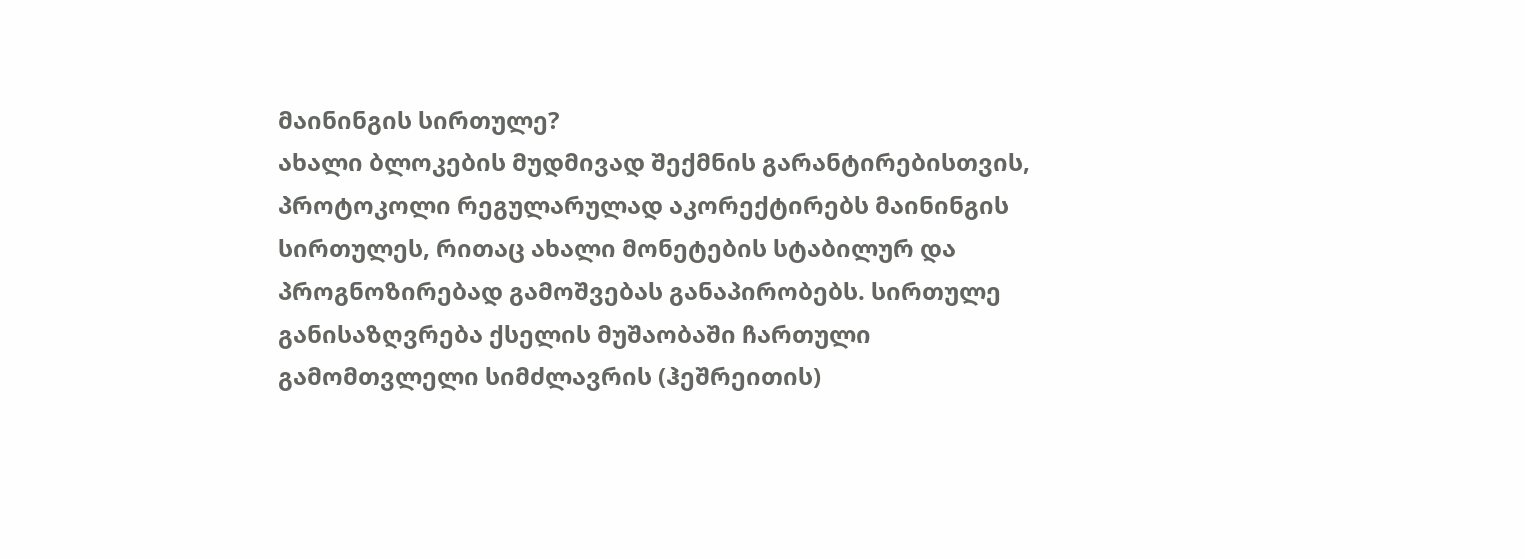მაინინგის სირთულე?
ახალი ბლოკების მუდმივად შექმნის გარანტირებისთვის, პროტოკოლი რეგულარულად აკორექტირებს მაინინგის სირთულეს, რითაც ახალი მონეტების სტაბილურ და პროგნოზირებად გამოშვებას განაპირობებს. სირთულე განისაზღვრება ქსელის მუშაობაში ჩართული გამომთვლელი სიმძლავრის (ჰეშრეითის)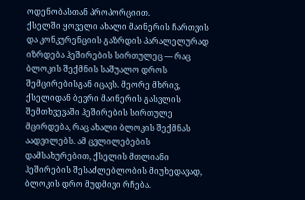ოდენობასთან პროპორციით.
ქსელში ყოველი ახალი მაინერის ჩართვის და კონკურენციის გაზრდის პარალელურად იზრდება ჰეშირების სირთულეც — რაც ბლოკის შექმნის საშუალო დროს შემცირებისგან იცავს. მეორე მხრივ, ქსელიდან ბევრი მაინერის გასვლის შემთხვევაში ჰეშირების სირთულე მცირდება, რაც ახალი ბლოკის შექმნას აადვილებს. ამ ცვლილებების დამსახურებით, ქსელის მთლიანი ჰეშირების შესაძლებლობის მიუხედავად, ბლოკის დრო მუდმივი რჩება.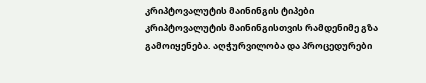კრიპტოვალუტის მაინინგის ტიპები
კრიპტოვალუტის მაინინგისთვის რამდენიმე გზა გამოიყენება. აღჭურვილობა და პროცედურები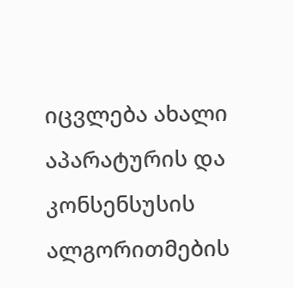იცვლება ახალი აპარატურის და კონსენსუსის ალგორითმების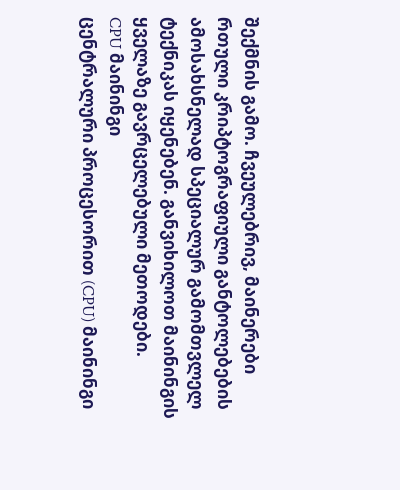შექმნის გამო. ჩვეულებრივ, მაინერები რთული კრიპტოგრაფიული განტოლებების ამოსახსნელად სპეციალურ გამომთვლელ ტექნიკას იყენებენ. განვიხილოთ მაინინგის ყველაზე გავრცელებული მეთოდები.
CPU მაინინგი
ცენტრალური პროცესორით (CPU) მაინინგი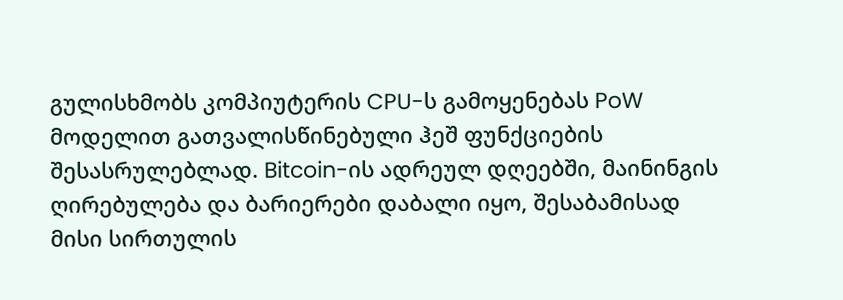გულისხმობს კომპიუტერის CPU-ს გამოყენებას PoW მოდელით გათვალისწინებული ჰეშ ფუნქციების შესასრულებლად. Bitcoin-ის ადრეულ დღეებში, მაინინგის ღირებულება და ბარიერები დაბალი იყო, შესაბამისად მისი სირთულის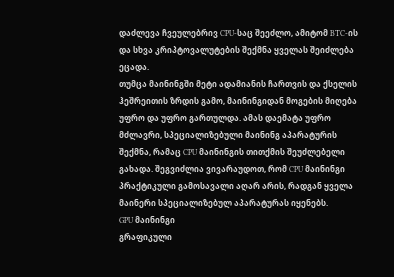დაძლევა ჩვეულებრივ CPU-საც შეეძლო, ამიტომ BTC-ის და სხვა კრიპტოვალუტების შექმნა ყველას შეიძლება ეცადა.
თუმცა მაინინგში მეტი ადამიანის ჩართვის და ქსელის ჰეშრეითის ზრდის გამო, მაინინგიდან მოგების მიღება უფრო და უფრო გართულდა. ამას დაემატა უფრო მძლავრი, სპეციალიზებული მაინინგ აპარატურის შექმნა, რამაც CPU მაინინგის თითქმის შეუძლებელი გახადა. შეგვიძლია ვივარაუდოთ, რომ CPU მაინინგი პრაქტიკული გამოსავალი აღარ არის, რადგან ყველა მაინერი სპეციალიზებულ აპარატურას იყენებს.
GPU მაინინგი
გრაფიკული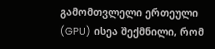გამომთვლელი ერთეული (GPU) ისეა შექმნილი, რომ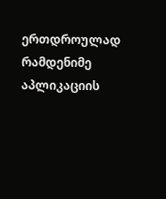ერთდროულად რამდენიმე აპლიკაციის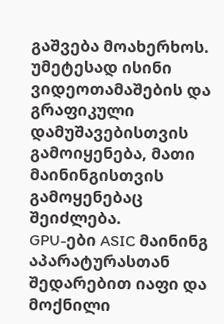გაშვება მოახერხოს. უმეტესად ისინი ვიდეოთამაშების და გრაფიკული დამუშავებისთვის გამოიყენება, მათი მაინინგისთვის გამოყენებაც შეიძლება.
GPU-ები ASIC მაინინგ აპარატურასთან შედარებით იაფი და მოქნილი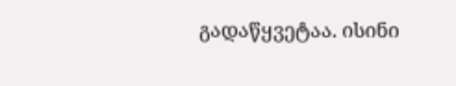გადაწყვეტაა. ისინი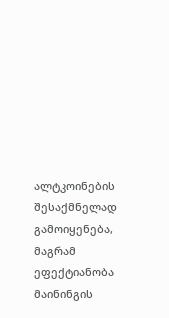ალტკოინების შესაქმნელად გამოიყენება, მაგრამ ეფექტიანობა მაინინგის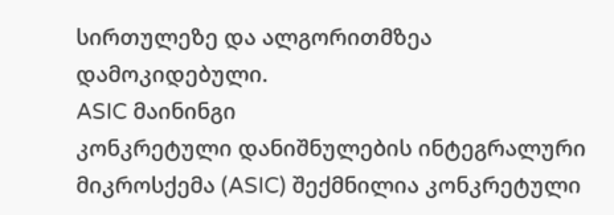სირთულეზე და ალგორითმზეა დამოკიდებული.
ASIC მაინინგი
კონკრეტული დანიშნულების ინტეგრალური მიკროსქემა (ASIC) შექმნილია კონკრეტული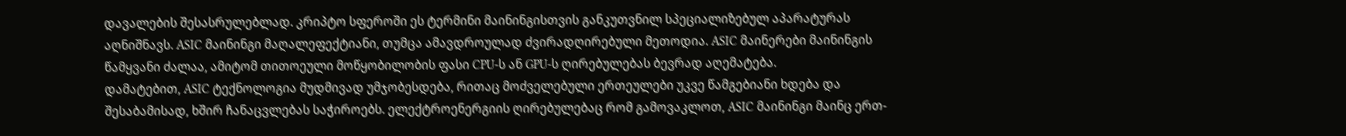დავალების შესასრულებლად. კრიპტო სფეროში ეს ტერმინი მაინინგისთვის განკუთვნილ სპეციალიზებულ აპარატურას აღნიშნავს. ASIC მაინინგი მაღალეფექტიანი, თუმცა ამავდროულად ძვირადღირებული მეთოდია. ASIC მაინერები მაინინგის წამყვანი ძალაა, ამიტომ თითოეული მოწყობილობის ფასი CPU-ს ან GPU-ს ღირებულებას ბევრად აღემატება.
დამატებით, ASIC ტექნოლოგია მუდმივად უმჯობესდება, რითაც მოძველებული ერთეულები უკვე წამგებიანი ხდება და შესაბამისად, ხშირ ჩანაცვლებას საჭიროებს. ელექტროენერგიის ღირებულებაც რომ გამოვაკლოთ, ASIC მაინინგი მაინც ერთ-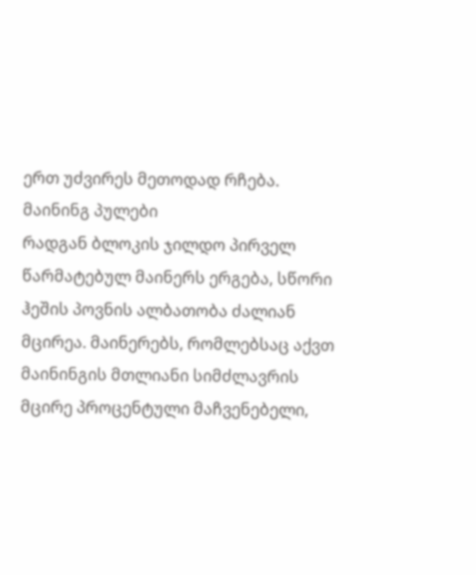ერთ უძვირეს მეთოდად რჩება.
მაინინგ პულები
რადგან ბლოკის ჯილდო პირველ წარმატებულ მაინერს ერგება, სწორი ჰეშის პოვნის ალბათობა ძალიან მცირეა. მაინერებს, რომლებსაც აქვთ მაინინგის მთლიანი სიმძლავრის მცირე პროცენტული მაჩვენებელი,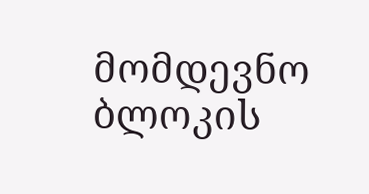მომდევნო ბლოკის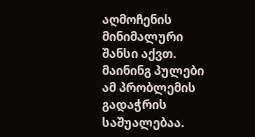აღმოჩენის მინიმალური შანსი აქვთ. მაინინგ პულები ამ პრობლემის გადაჭრის საშუალებაა.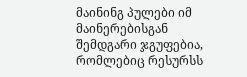მაინინგ პულები იმ მაინერებისგან შემდგარი ჯგუფებია, რომლებიც რესურსს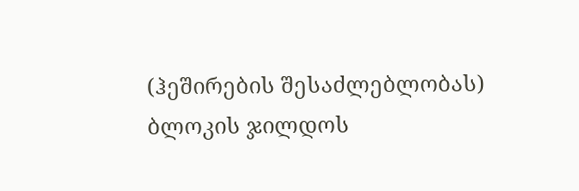(ჰეშირების შესაძლებლობას) ბლოკის ჯილდოს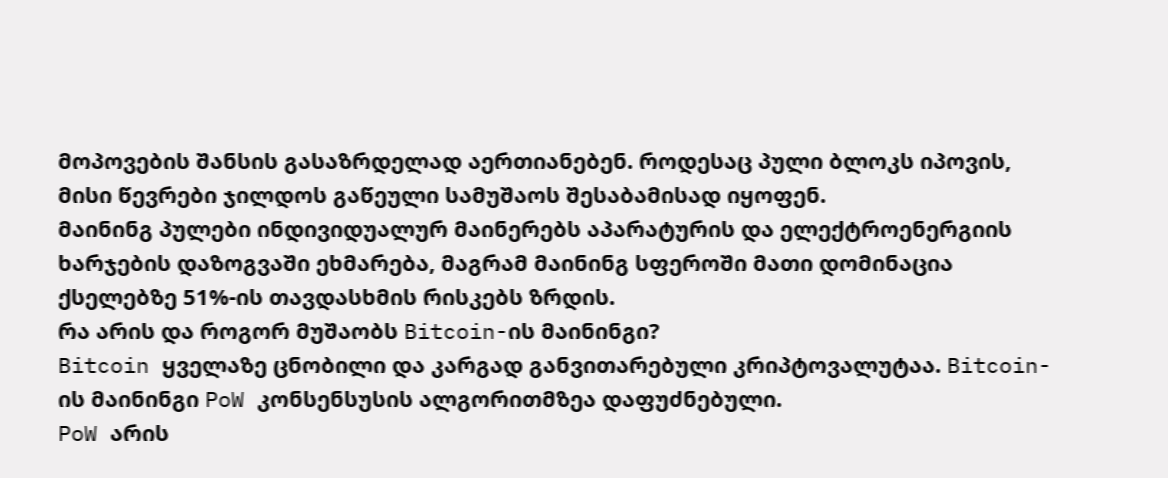მოპოვების შანსის გასაზრდელად აერთიანებენ. როდესაც პული ბლოკს იპოვის, მისი წევრები ჯილდოს გაწეული სამუშაოს შესაბამისად იყოფენ.
მაინინგ პულები ინდივიდუალურ მაინერებს აპარატურის და ელექტროენერგიის ხარჯების დაზოგვაში ეხმარება, მაგრამ მაინინგ სფეროში მათი დომინაცია ქსელებზე 51%-ის თავდასხმის რისკებს ზრდის.
რა არის და როგორ მუშაობს Bitcoin-ის მაინინგი?
Bitcoin ყველაზე ცნობილი და კარგად განვითარებული კრიპტოვალუტაა. Bitcoin-ის მაინინგი PoW კონსენსუსის ალგორითმზეა დაფუძნებული.
PoW არის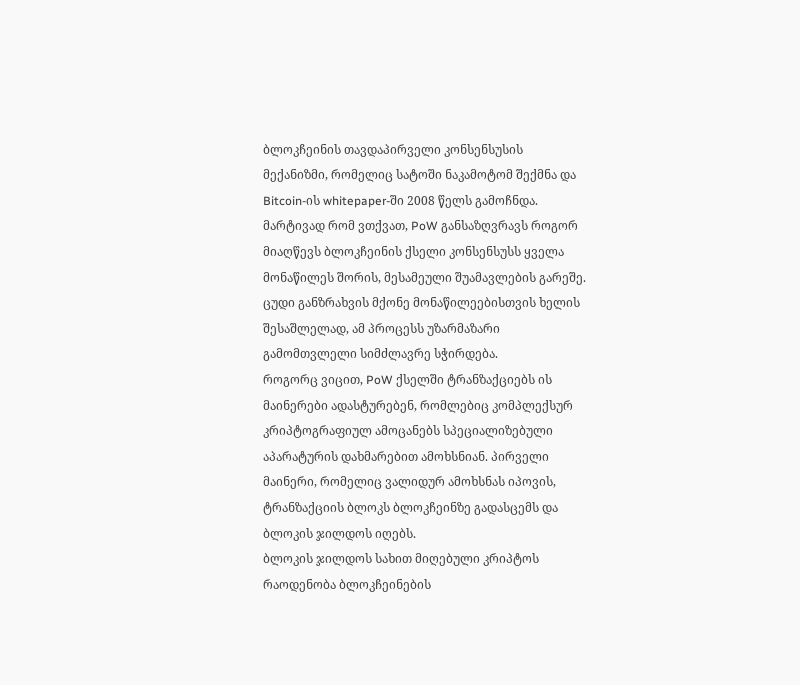ბლოკჩეინის თავდაპირველი კონსენსუსის მექანიზმი, რომელიც სატოში ნაკამოტომ შექმნა და Bitcoin-ის whitepaper-ში 2008 წელს გამოჩნდა. მარტივად რომ ვთქვათ, PoW განსაზღვრავს როგორ მიაღწევს ბლოკჩეინის ქსელი კონსენსუსს ყველა მონაწილეს შორის, მესამეული შუამავლების გარეშე. ცუდი განზრახვის მქონე მონაწილეებისთვის ხელის შესაშლელად, ამ პროცესს უზარმაზარი გამომთვლელი სიმძლავრე სჭირდება.
როგორც ვიცით, PoW ქსელში ტრანზაქციებს ის მაინერები ადასტურებენ, რომლებიც კომპლექსურ კრიპტოგრაფიულ ამოცანებს სპეციალიზებული აპარატურის დახმარებით ამოხსნიან. პირველი მაინერი, რომელიც ვალიდურ ამოხსნას იპოვის, ტრანზაქციის ბლოკს ბლოკჩეინზე გადასცემს და ბლოკის ჯილდოს იღებს.
ბლოკის ჯილდოს სახით მიღებული კრიპტოს რაოდენობა ბლოკჩეინების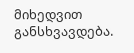მიხედვით განსხვავდება.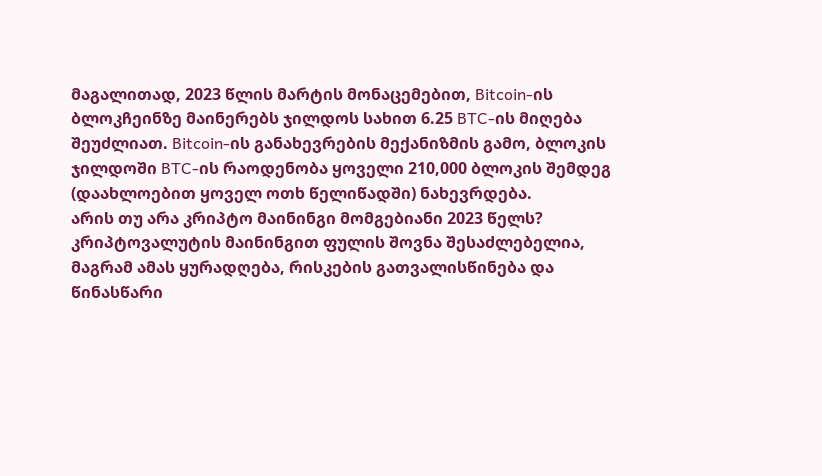მაგალითად, 2023 წლის მარტის მონაცემებით, Bitcoin-ის ბლოკჩეინზე მაინერებს ჯილდოს სახით 6.25 BTC-ის მიღება შეუძლიათ. Bitcoin-ის განახევრების მექანიზმის გამო, ბლოკის ჯილდოში BTC-ის რაოდენობა ყოველი 210,000 ბლოკის შემდეგ (დაახლოებით ყოველ ოთხ წელიწადში) ნახევრდება.
არის თუ არა კრიპტო მაინინგი მომგებიანი 2023 წელს?
კრიპტოვალუტის მაინინგით ფულის შოვნა შესაძლებელია, მაგრამ ამას ყურადღება, რისკების გათვალისწინება და წინასწარი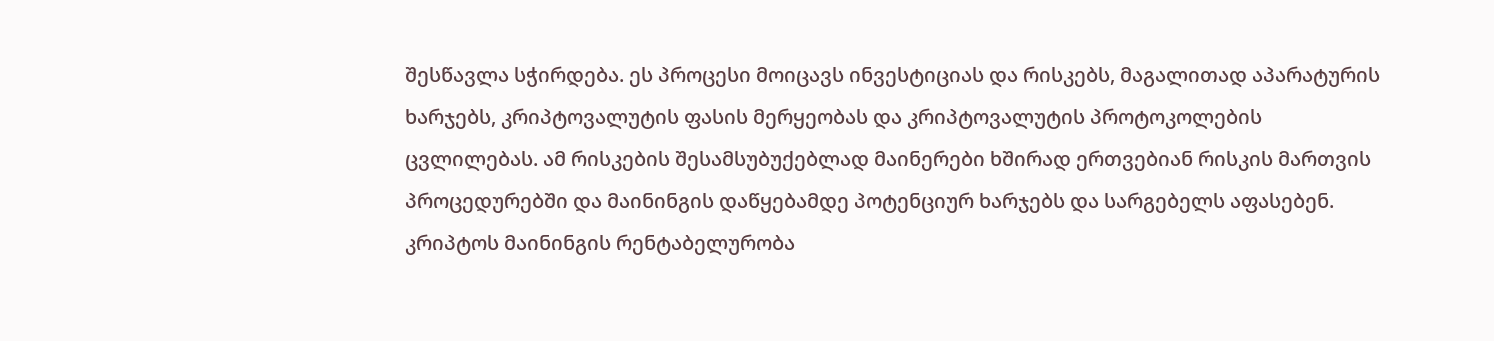შესწავლა სჭირდება. ეს პროცესი მოიცავს ინვესტიციას და რისკებს, მაგალითად აპარატურის ხარჯებს, კრიპტოვალუტის ფასის მერყეობას და კრიპტოვალუტის პროტოკოლების ცვლილებას. ამ რისკების შესამსუბუქებლად მაინერები ხშირად ერთვებიან რისკის მართვის პროცედურებში და მაინინგის დაწყებამდე პოტენციურ ხარჯებს და სარგებელს აფასებენ.
კრიპტოს მაინინგის რენტაბელურობა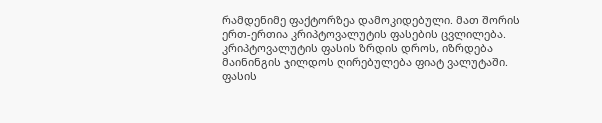რამდენიმე ფაქტორზეა დამოკიდებული. მათ შორის ერთ-ერთია კრიპტოვალუტის ფასების ცვლილება. კრიპტოვალუტის ფასის ზრდის დროს, იზრდება მაინინგის ჯილდოს ღირებულება ფიატ ვალუტაში. ფასის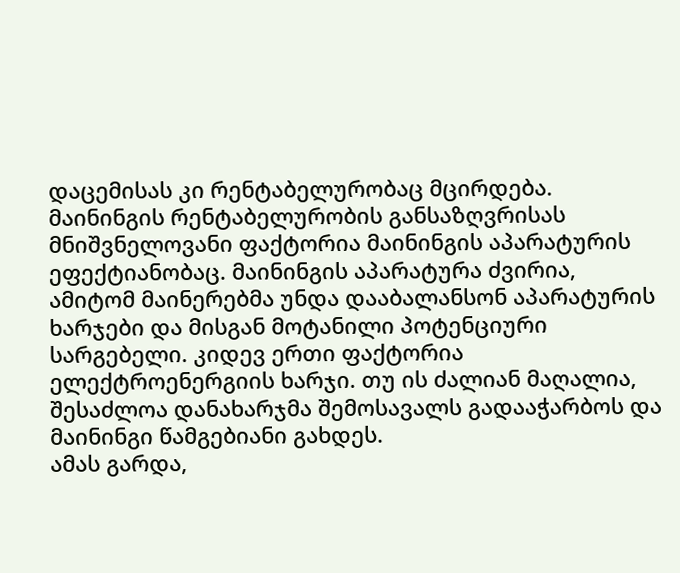დაცემისას კი რენტაბელურობაც მცირდება.
მაინინგის რენტაბელურობის განსაზღვრისას მნიშვნელოვანი ფაქტორია მაინინგის აპარატურის ეფექტიანობაც. მაინინგის აპარატურა ძვირია, ამიტომ მაინერებმა უნდა დააბალანსონ აპარატურის ხარჯები და მისგან მოტანილი პოტენციური სარგებელი. კიდევ ერთი ფაქტორია ელექტროენერგიის ხარჯი. თუ ის ძალიან მაღალია, შესაძლოა დანახარჯმა შემოსავალს გადააჭარბოს და მაინინგი წამგებიანი გახდეს.
ამას გარდა,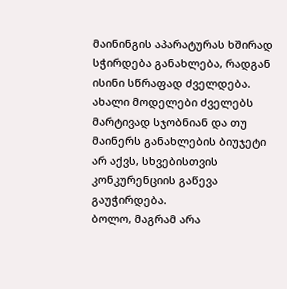მაინინგის აპარატურას ხშირად სჭირდება განახლება, რადგან ისინი სწრაფად ძველდება. ახალი მოდელები ძველებს მარტივად სჯობნიან და თუ მაინერს განახლების ბიუჯეტი არ აქვს, სხვებისთვის კონკურენციის გაწევა გაუჭირდება.
ბოლო, მაგრამ არა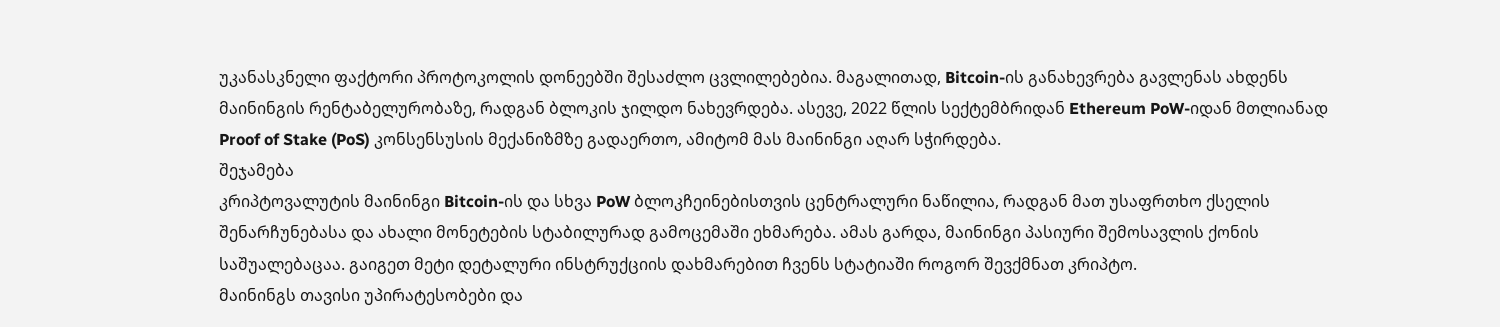უკანასკნელი ფაქტორი პროტოკოლის დონეებში შესაძლო ცვლილებებია. მაგალითად, Bitcoin-ის განახევრება გავლენას ახდენს მაინინგის რენტაბელურობაზე, რადგან ბლოკის ჯილდო ნახევრდება. ასევე, 2022 წლის სექტემბრიდან Ethereum PoW-იდან მთლიანად Proof of Stake (PoS) კონსენსუსის მექანიზმზე გადაერთო, ამიტომ მას მაინინგი აღარ სჭირდება.
შეჯამება
კრიპტოვალუტის მაინინგი Bitcoin-ის და სხვა PoW ბლოკჩეინებისთვის ცენტრალური ნაწილია, რადგან მათ უსაფრთხო ქსელის შენარჩუნებასა და ახალი მონეტების სტაბილურად გამოცემაში ეხმარება. ამას გარდა, მაინინგი პასიური შემოსავლის ქონის საშუალებაცაა. გაიგეთ მეტი დეტალური ინსტრუქციის დახმარებით ჩვენს სტატიაში როგორ შევქმნათ კრიპტო.
მაინინგს თავისი უპირატესობები და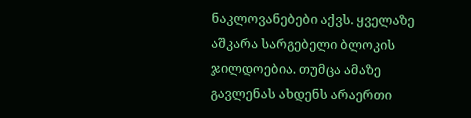ნაკლოვანებები აქვს. ყველაზე აშკარა სარგებელი ბლოკის ჯილდოებია. თუმცა ამაზე გავლენას ახდენს არაერთი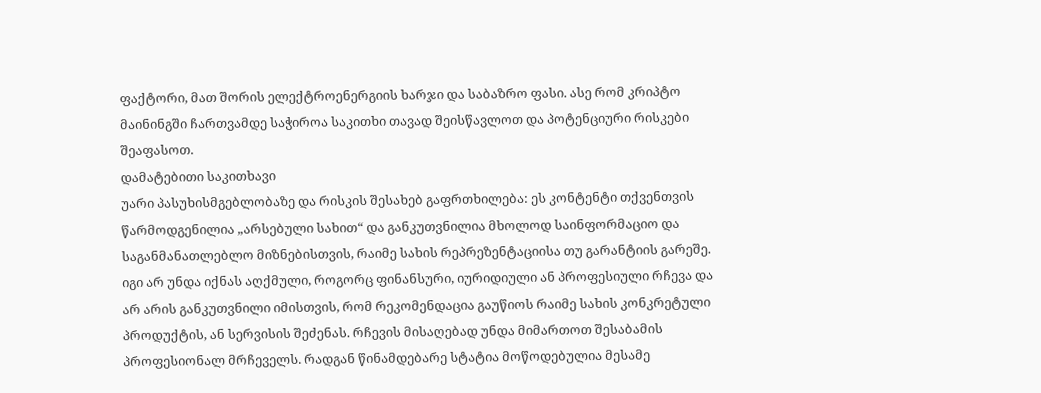ფაქტორი, მათ შორის ელექტროენერგიის ხარჯი და საბაზრო ფასი. ასე რომ კრიპტო მაინინგში ჩართვამდე საჭიროა საკითხი თავად შეისწავლოთ და პოტენციური რისკები შეაფასოთ.
დამატებითი საკითხავი
უარი პასუხისმგებლობაზე და რისკის შესახებ გაფრთხილება: ეს კონტენტი თქვენთვის წარმოდგენილია „არსებული სახით“ და განკუთვნილია მხოლოდ საინფორმაციო და საგანმანათლებლო მიზნებისთვის, რაიმე სახის რეპრეზენტაციისა თუ გარანტიის გარეშე. იგი არ უნდა იქნას აღქმული, როგორც ფინანსური, იურიდიული ან პროფესიული რჩევა და არ არის განკუთვნილი იმისთვის, რომ რეკომენდაცია გაუწიოს რაიმე სახის კონკრეტული პროდუქტის, ან სერვისის შეძენას. რჩევის მისაღებად უნდა მიმართოთ შესაბამის პროფესიონალ მრჩეველს. რადგან წინამდებარე სტატია მოწოდებულია მესამე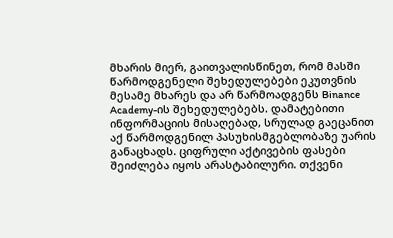მხარის მიერ, გაითვალისწინეთ, რომ მასში წარმოდგენელი შეხედულებები ეკუთვნის მესამე მხარეს და არ წარმოადგენს Binance Academy-ის შეხედულებებს. დამატებითი ინფორმაციის მისაღებად, სრულად გაეცანით აქ წარმოდგენილ პასუხისმგებლობაზე უარის განაცხადს. ციფრული აქტივების ფასები შეიძლება იყოს არასტაბილური. თქვენი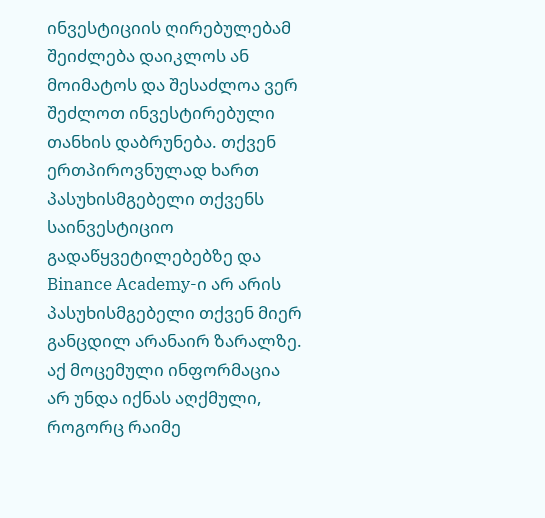ინვესტიციის ღირებულებამ შეიძლება დაიკლოს ან მოიმატოს და შესაძლოა ვერ შეძლოთ ინვესტირებული თანხის დაბრუნება. თქვენ ერთპიროვნულად ხართ პასუხისმგებელი თქვენს საინვესტიციო გადაწყვეტილებებზე და Binance Academy-ი არ არის პასუხისმგებელი თქვენ მიერ განცდილ არანაირ ზარალზე. აქ მოცემული ინფორმაცია არ უნდა იქნას აღქმული, როგორც რაიმე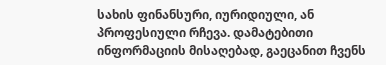სახის ფინანსური, იურიდიული, ან პროფესიული რჩევა. დამატებითი ინფორმაციის მისაღებად, გაეცანით ჩვენს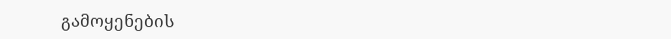გამოყენების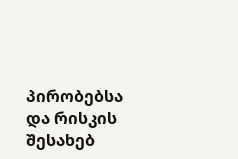პირობებსა და რისკის შესახებ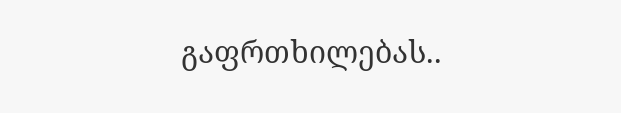გაფრთხილებას..